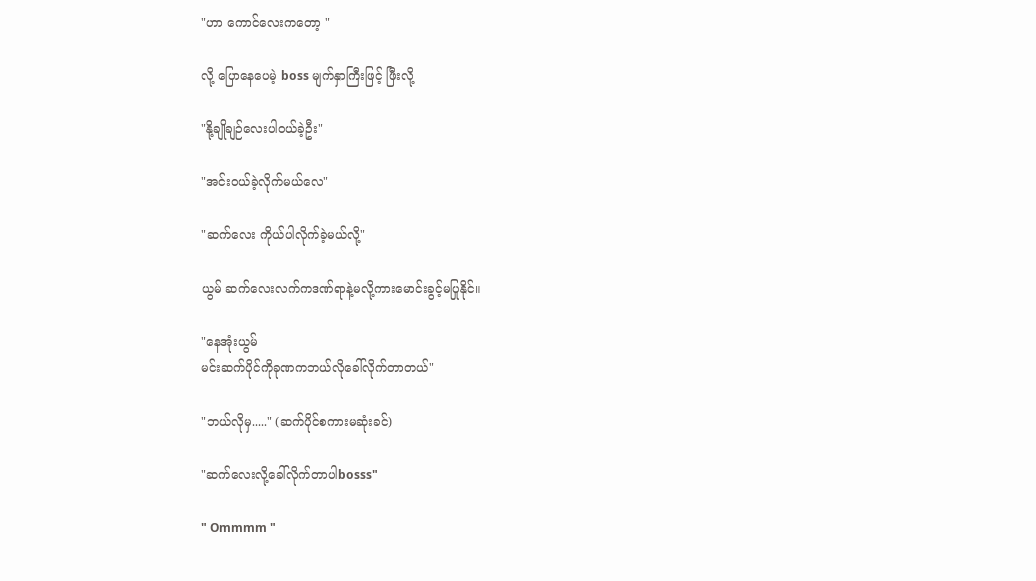"ဟာ ကောင်လေးကတော့ "

လို့ ပြောနေပေမဲ့ boss မျက်နှာကြီးဖြင့် ဖြီးလို့

"နို့ချိုချဉ်လေးပါဝယ်ခဲ့ဦး"

"အင်းဝယ်ခဲ့လိုက်မယ်လေ"

"ဆက်လေး ကိုယ်ပါလိုက်ခဲ့မယ်လို့"

ယွမ် ဆက်လေးလက်ကဒဏ်ရာနဲ့မလို့ကားမောင်းခွင့်မပြုနိုင်။

"နေအုံးယွမ်
မင်းဆက်ပိုင်ကိုခုဏကဘယ်လိုခေါ်လိုက်တာတယ်"

"ဘယ်လိုမှ....." (ဆက်ပိုင်စကားမဆုံးခင်)

"ဆက်လေးလို့ခေါ်လိုက်တာပါbosss"

" Ommmm "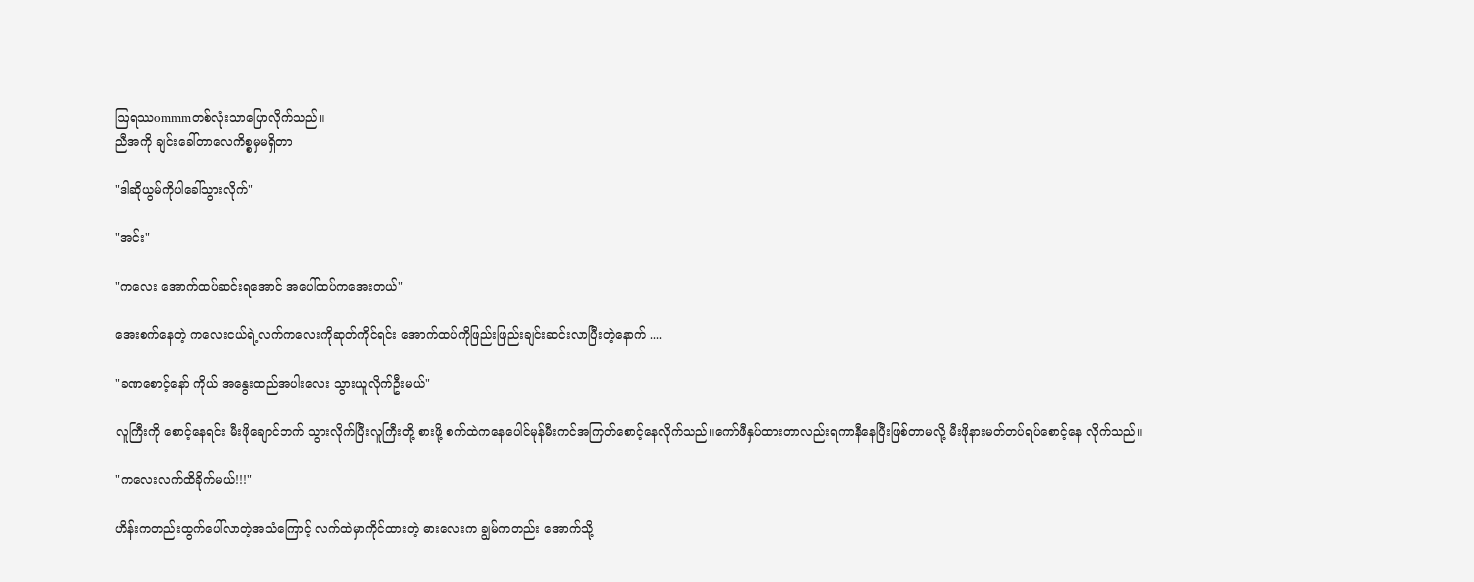ဩရဿommmတစ်လုံးသာပြောလိုက်သည်။
ညီအကို ချင်းခေါ်တာလေကိစ္စမှမရှိတာ

"ဒါဆိုယွမ်ကိုပါခေါ်သွားလိုက်"

"အင်း"

"ကလေး အောက်ထပ်ဆင်းရအောင် အပေါ်ထပ်ကအေးတယ်"

အေးစက်နေတဲ့ ကလေးငယ်ရဲ့လက်ကလေးကိုဆုတ်ကိုင်ရင်း အောက်ထပ်ကိုဖြည်းဖြည်းချင်းဆင်းလာပြီးတဲ့နောက် ....

"ခဏစောင့်နော် ကိုယ် အနွေးထည်အပါးလေး သွားယူလိုက်ဦးမယ်"

လူကြီးကို စောင့်နေရင်း မီးဖိုချောင်ဘက် သွားလိုက်ပြီးလူကြီးတို့ စားဖို့ စက်ထဲကနေပေါင်မုန်မီးကင်အကြတ်စောင့်နေလိုက်သည်။ကော်ဖီနှပ်ထားတာလည်းရကာနီနေပြီးဖြစ်တာမလို့ မီးဖိုနားမတ်တပ်ရပ်‌စောင့်နေ လိုက်သည်။

"ကလေးလက်ထိခိုက်မယ်!!!"

ဟိန်းကတည်းထွက်ပေါ်လာတဲ့အသံကြောင့် လက်ထဲမှာကိုင်ထားတဲ့ ဓားလေးက ချွမ်ကတည်း အောက်သို့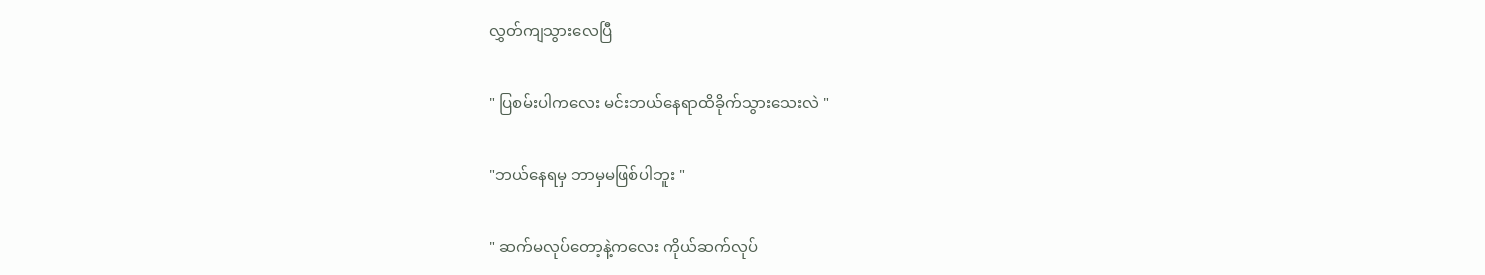လွှတ်ကျသွားလေပြီ

" ပြစမ်းပါကလေး မင်းဘယ်နေရာထိခိုက်သွားသေးလဲ "

"ဘယ်နေရမှ ဘာမှမဖြစ်ပါဘူး "

" ဆက်မလုပ်တော့နဲ့ကလေး ကိုယ်ဆက်လုပ်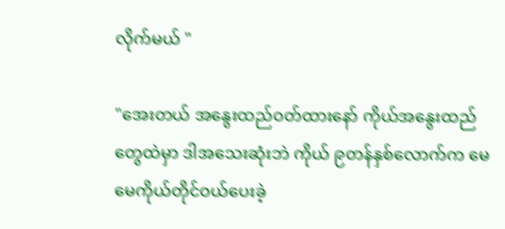လိုက်မယ် "

"အေးတယ် အနွေးထည်ဝတ်ထားနော် ကိုယ်အနွေးထည်တွေထဲမှာ ဒါအသေးဆုံးဘဲ ကိုယ် ၉တန်နှစ်လောက်က မေမေကိုယ်တိုင်ဝယ်ပေးခဲ့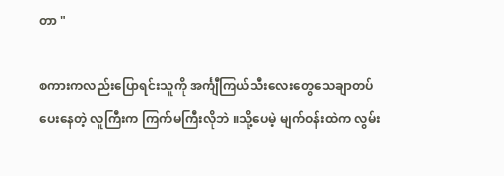တာ "

စကားကလည်းပြောရင်းသူကို အင်္ကျီ‌ကြယ်သီးလေးတွေသေချာတပ်ပေးနေတဲ့ လူကြီးက ကြက်မကြီးလိုဘဲ ။သို့ပေမဲ့ မျက်ဝန်းထဲက လွမ်း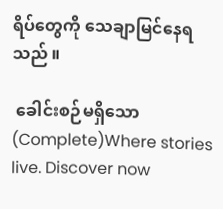ရိပ်တွေကို သေချာမြင်နေရသည် ။

 ခေါင်းစဉ်မရှိသော (Complete)Where stories live. Discover now